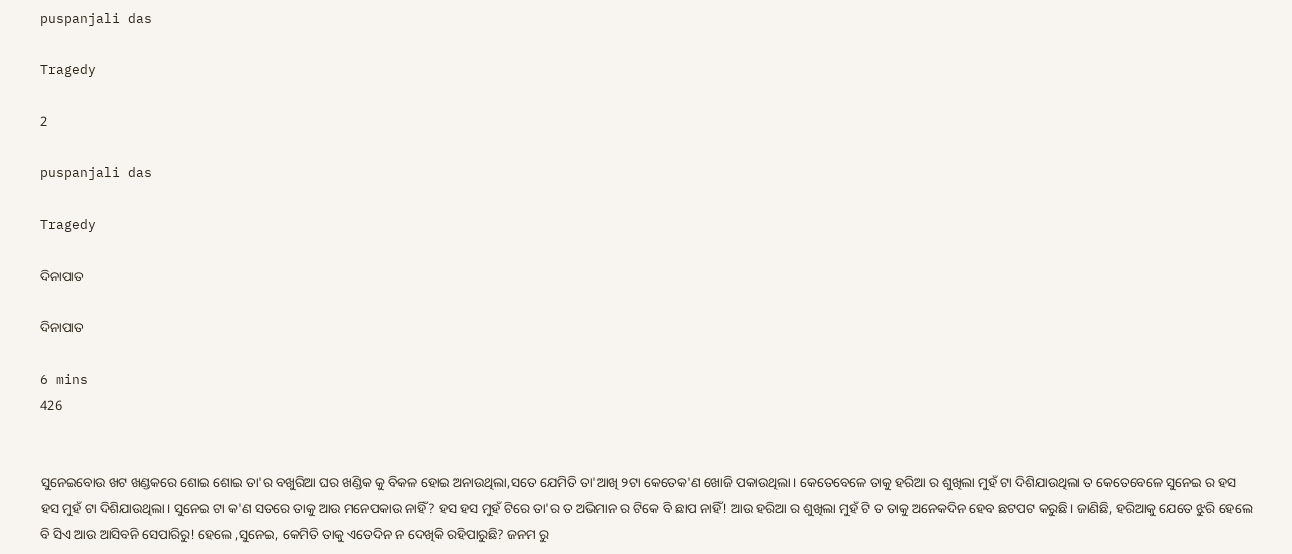puspanjali das

Tragedy

2

puspanjali das

Tragedy

ଦିନାପାତ

ଦିନାପାତ

6 mins
426


ସୁନେଇବୋଉ ଖଟ ଖଣ୍ଡକରେ ଶୋଇ ଶୋଇ ତା'ର ବଖୁରିଆ ଘର ଖଣ୍ଡିକ କୁ ବିକଳ ହୋଇ ଅନାଉଥିଲା,ସତେ ଯେମିତି ତା'ଆଖି ୨ଟା କେତେକ'ଣ ଖୋଜି ପକାଉଥିଲା। କେତେବେଳେ ତାକୁ ହରିଆ ର ଶୁଖିଲା ମୁହଁ ଟା ଦିଶିଯାଉଥିଲା ତ କେତେବେଳେ ସୁନେଇ ର ହସ ହସ ମୁହଁ ଟା ଦିଶିଯାଉଥିଲା। ସୁନେଇ ଟା କ'ଣ ସତରେ ତାକୁ ଆଉ ମନେପକାଉ ନାହିଁ? ହସ ହସ ମୁହଁ ଟିରେ ତା'ର ତ ଅଭିମାନ ର ଟିକେ ବି ଛାପ ନାହିଁ! ଆଉ ହରିଆ ର ଶୁଖିଲା ମୁହଁ ଟି ତ ତାକୁ ଅନେକଦିନ ହେବ ଛଟପଟ କରୁଛି। ଜାଣିଛି, ହରିଆକୁ ଯେତେ ଝୁରି ହେଲେ ବି ସିଏ ଆଉ ଆସିବନି ସେପାରିରୁ! ହେଲେ ,ସୁନେଇ, କେମିତି ତାକୁ ଏତେଦିନ ନ ଦେଖିକି ରହିପାରୁଛି? ଜନମ ରୁ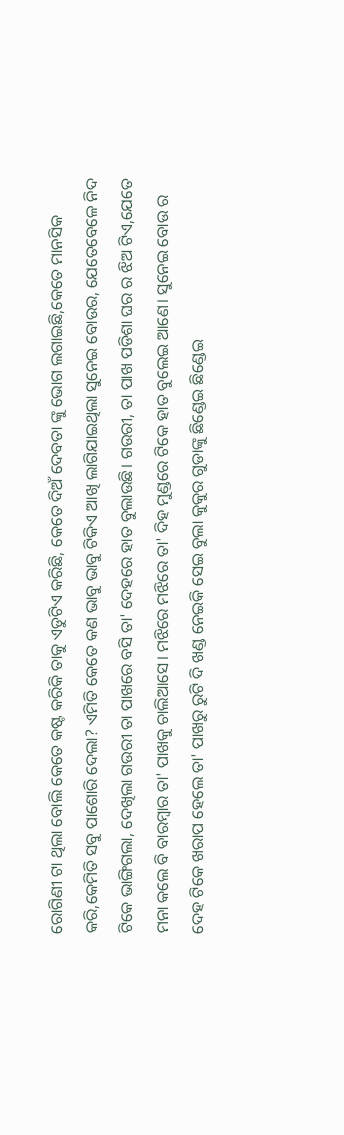ରୋଗିଣୀ ଟା ଥିଲା ବୋଲି କେତେ କଷ୍ଟ କରିକି ତାକୁ ଏଡୁଟିଏ କରିଛି, କେତେ ଦିଅଁ ଦେବତା ଙ୍କୁ ଭୋଗ ଲଗାଇଛି,କେତେ ମାନସିକ କରି,କେମିତି ସବୁ ପାଶୋରି ଦେଲା? ଏମିତି କେତେ କଣ ଭାବୁ ଭାବୁ ଟିକିଏ ଆଖି ଲାଗିଯାଇଥିଲା ସୁନେଇ ବୋଉର, ଯେତେବେଳେ ନିଦ ଟିକେ ଭାଙ୍ଗିଗଲା, ଦେଖିଲା ଗଉରୀ ତା ପାଖରେ ବସି ତା' ଦେହରେ ହାତ ବୁଲାଉଛି। ଗଉରୀ, ତା ପାଖ ପଡିଶା ଘର ର ଝିଅ ଟିଏ,ଯେତେ ମନା କଲେ ବି ବାରମ୍ବାର ତା' ପାଖକୁ ଚାଲିଆସେ। ମଝିରେ ମଝିରେ ତା' ଦିହ ମୁଣ୍ଡରେ ଟିକେ ହାତ ବୁଲେଇ ଆଣେ। ସୁନେଇ ବୋଉ ର ଦେହ ଟିକେ ଖରାପ ହେଲେ ତା' ପାଖରୁ ରୁଟି ଦି ଖଣ୍ଡ ନେଇକି ସେଇ ବୁଲା କୁକୁର ଗୁଡାଙ୍କୁ ଛିଣ୍ଡେଇ ଛିଣ୍ଡେଇ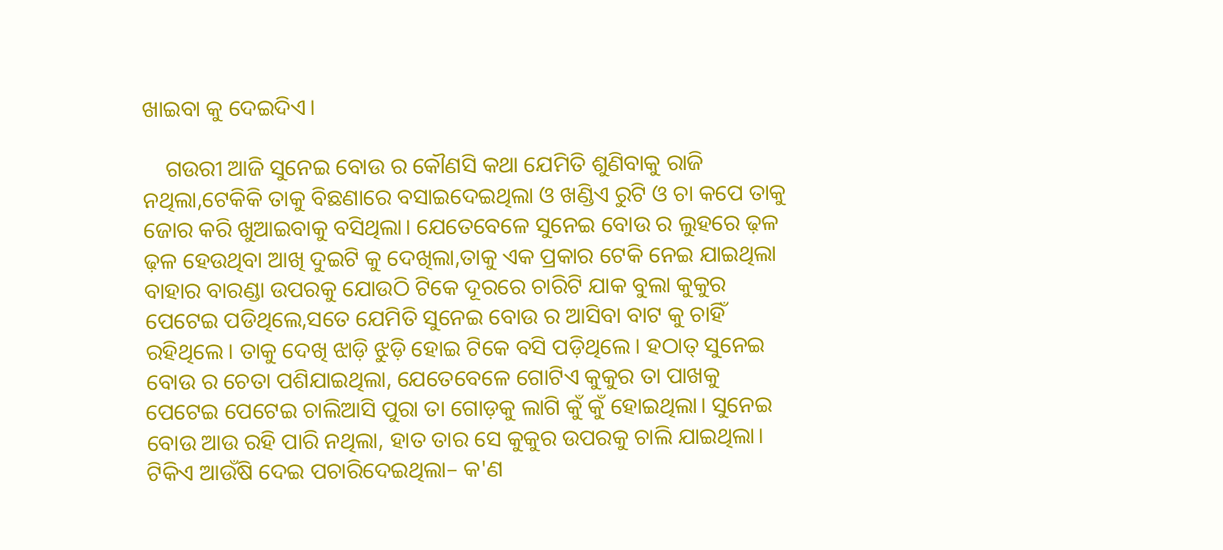ଖାଇବା କୁ ଦେଇଦିଏ।

    ଗଉରୀ ଆଜି ସୁନେଇ ବୋଉ ର କୌଣସି କଥା ଯେମିତି ଶୁଣିବାକୁ ରାଜି ନଥିଲା,ଟେକିକି ତାକୁ ବିଛଣାରେ ବସାଇଦେଇଥିଲା ଓ ଖଣ୍ଡିଏ ରୁଟି ଓ ଚା କପେ ତାକୁ ଜୋର କରି ଖୁଆଇବାକୁ ବସିଥିଲା। ଯେତେବେଳେ ସୁନେଇ ବୋଉ ର ଲୁହରେ ଢ଼ଳ ଢ଼ଳ ହେଉଥିବା ଆଖି ଦୁଇଟି କୁ ଦେଖିଲା,ତାକୁ ଏକ ପ୍ରକାର ଟେକି ନେଇ ଯାଇଥିଲା ବାହାର ବାରଣ୍ଡା ଉପରକୁ ଯୋଉଠି ଟିକେ ଦୂରରେ ଚାରିଟି ଯାକ ବୁଲା କୁକୁର ପେଟେଇ ପଡିଥିଲେ,ସତେ ଯେମିତି ସୁନେଇ ବୋଉ ର ଆସିବା ବାଟ କୁ ଚାହିଁ ରହିଥିଲେ। ତାକୁ ଦେଖି ଝାଡ଼ି ଝୁଡ଼ି ହୋଇ ଟିକେ ବସି ପଡ଼ିଥିଲେ। ହଠାତ୍ ସୁନେଇ ବୋଉ ର ଚେତା ପଶିଯାଇଥିଲା, ଯେତେବେଳେ ଗୋଟିଏ କୁକୁର ତା ପାଖକୁ ପେଟେଇ ପେଟେଇ ଚାଲିଆସି ପୁରା ତା ଗୋଡ଼କୁ ଲାଗି କୁଁ କୁଁ ହୋଇଥିଲା। ସୁନେଇ ବୋଉ ଆଉ ରହି ପାରି ନଥିଲା, ହାତ ତାର ସେ କୁକୁର ଉପରକୁ ଚାଲି ଯାଇଥିଲା। ଟିକିଏ ଆଉଁଷି ଦେଇ ପଚାରିଦେଇଥିଲା– କ'ଣ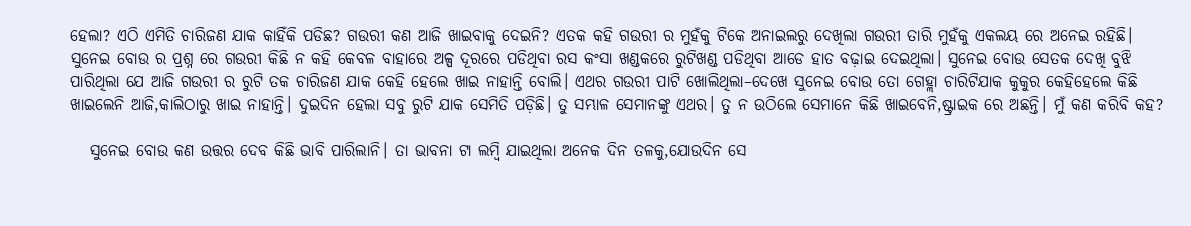ହେଲା? ଏଠି ଏମିତି ଚାରିଜଣ ଯାକ କାହିଁକି ପଡିଛ? ଗଉରୀ କଣ ଆଜି ଖାଇବାକୁ ଦେଇନି? ଏତକ କହି ଗଉରୀ ର ମୁହଁକୁ ଟିକେ ଅନାଇଲରୁ ଦେଖିଲା ଗଉରୀ ତାରି ମୁହଁକୁ ଏକଲୟ ରେ ଅନେଇ ରହିଛି। ସୁନେଇ ବୋଉ ର ପ୍ରଶ୍ନ ରେ ଗଉରୀ କିଛି ନ କହି କେବଳ ବାହାରେ ଅଳ୍ପ ଦୂରରେ ପଡିଥିବା ରସ କଂସା ଖଣ୍ଡକରେ ରୁଟିଖଣ୍ଡ ପଡିଥିବା ଆଡେ ହାତ ବଢ଼ାଇ ଦେଇଥିଲା। ସୁନେଇ ବୋଉ ସେତକ ଦେଖି ବୁଝି ପାରିଥିଲା ଯେ ଆଜି ଗଉରୀ ର ରୁଟି ତକ ଚାରିଜଣ ଯାକ କେହି ହେଲେ ଖାଇ ନାହାନ୍ତି ବୋଲି। ଏଥର ଗଉରୀ ପାଟି ଖୋଲିଥିଲା–ଦେଖେ ସୁନେଇ ବୋଉ ତୋ ଗେହ୍ଲା ଚାରିଟିଯାକ କୁକୁର କେହିହେଲେ କିଛି ଖାଇଲେନି ଆଜି,କାଲିଠାରୁ ଖାଇ ନାହାନ୍ତି। ଦୁଇଦିନ ହେଲା ସବୁ ରୁଟି ଯାକ ସେମିତି ପଡ଼ିଛି। ତୁ ସମ୍ଭାଳ ସେମାନଙ୍କୁ ଏଥର। ତୁ ନ ଉଠିଲେ ସେମାନେ କିଛି ଖାଇବେନି,ଷ୍ଟ୍ରାଇକ ରେ ଅଛନ୍ତି। ମୁଁ କଣ କରିବି କହ?

   ସୁନେଇ ବୋଉ କଣ ଉତ୍ତର ଦେବ କିଛି ଭାବି ପାରିଲାନି। ତା ଭାବନା ଟା ଲମ୍ବି ଯାଇଥିଲା ଅନେକ ଦିନ ତଳକୁ,ଯୋଉଦିନ ସେ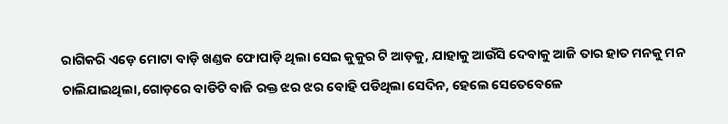ରାଗିକରି ଏଡ଼େ ମୋଟା ବାଡ଼ି ଖଣ୍ଡକ ଫୋପାଡ଼ି ଥିଲା ସେଇ କୁକୁର ଟି ଆଡ଼କୁ, ଯାହାକୁ ଆଉଁସି ଦେବାକୁ ଆଜି ତାର ହାତ ମନକୁ ମନ ଚାଲିଯାଇଥିଲା,ଗୋଡ଼ରେ ବାଡିଟି ବାଜି ରକ୍ତ ଝର ଝର ବୋହି ପଡିଥିଲା ସେଦିନ, ହେଲେ ସେତେବେଳେ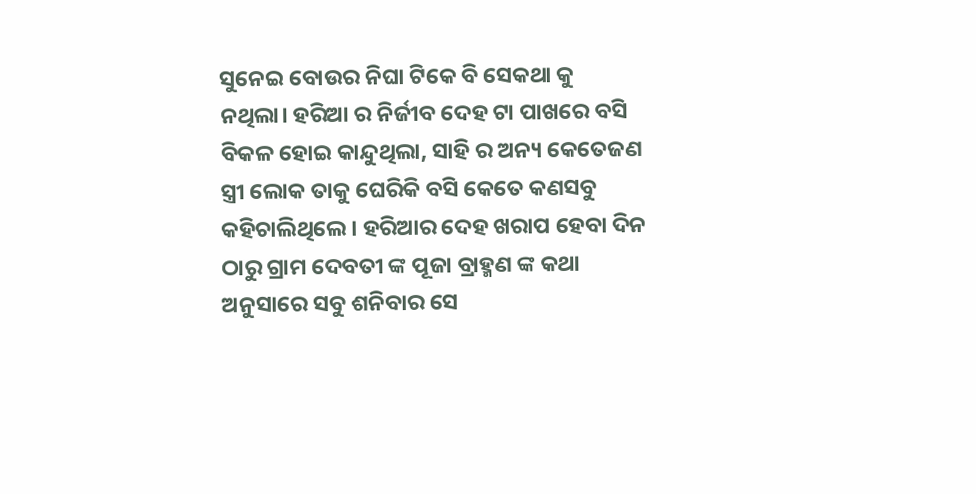ସୁନେଇ ବୋଉର ନିଘା ଟିକେ ବି ସେକଥା କୁ ନଥିଲା। ହରିଆ ର ନିର୍ଜୀବ ଦେହ ଟା ପାଖରେ ବସି ବିକଳ ହୋଇ କାନ୍ଦୁଥିଲା, ସାହି ର ଅନ୍ୟ କେତେଜଣ ସ୍ତ୍ରୀ ଲୋକ ତାକୁ ଘେରିକି ବସି କେତେ କଣସବୁ କହିଚାଲିଥିଲେ। ହରିଆର ଦେହ ଖରାପ ହେବା ଦିନ ଠାରୁ ଗ୍ରାମ ଦେବତୀ ଙ୍କ ପୂଜା ବ୍ରାହ୍ମଣ ଙ୍କ କଥା ଅନୁସାରେ ସବୁ ଶନିବାର ସେ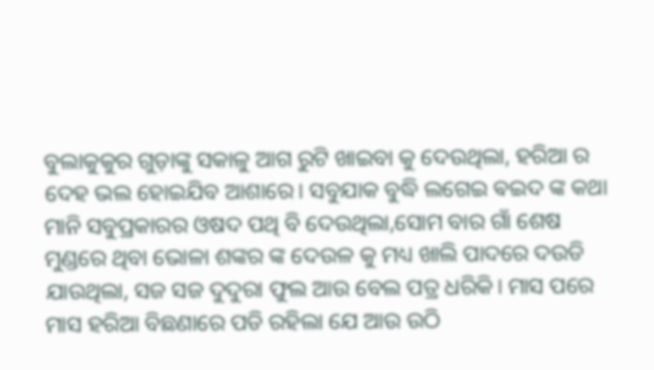ବୁଲାକୁକୁର ଗୁଡ଼ାଙ୍କୁ ସକାଳୁ ଆଗ ରୁଟି ଖାଇବା କୁ ଦେଉଥିଲା, ହରିଆ ର ଦେହ ଭଲ ହୋଇଯିବ ଆଶାରେ। ସବୁଯାକ ବୁଦ୍ଧି ଲଗେଇ ଵଇଦ ଙ୍କ କଥା ମାନି ସବୁପ୍ରକାରର ଓଷଦ ପଥି ବି ଦେଉଥିଲା,ସୋମ ବାର ଗାଁ ଶେଷ ମୁଣ୍ଡରେ ଥିବା ଭୋଳା ଶଙ୍କର ଙ୍କ ଦେଉଳ କୁ ମଧ୍ୟ ଖାଲି ପାଦରେ ଦଉଡି ଯାଉଥିଲା, ସଜ ସଜ ଦୁଦୁରା ଫୁଲ ଆଉ ବେଲ ପତ୍ର ଧରିକି। ମାସ ପରେ ମାସ ହରିଆ ବିଛଣାରେ ପଡି ରହିଲା ଯେ ଆଉ ଉଠି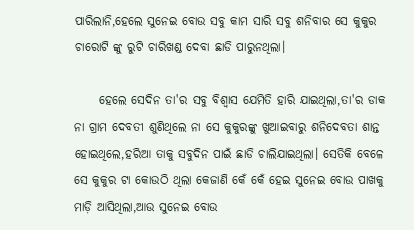ପାରିଲାନି,ହେଲେ ସୁନେଇ ବୋଉ ସବୁ କାମ ସାରି ସବୁ ଶନିବାର ସେ କୁକୁର ଚାରୋଟି ଙ୍କୁ ରୁଟି ଚାରିଖଣ୍ଡ ଦେବା ଛାଡି ପାରୁନଥିଲା।

     ହେଲେ ସେଦିନ ତା'ର ସବୁ ବିଶ୍ୱାସ ଯେମିତି ହାରି ଯାଇଥିଲା,ତା'ର ଡାକ ନା ଗ୍ରାମ ଦେବତୀ ଶୁଣିଥିଲେ ନା ସେ କୁକୁରଙ୍କୁ ଖୁଆଇବାରୁ ଶନିଦେବତା ଶାନ୍ତ ହୋଇଥିଲେ,ହରିଆ ତାକୁ ସବୁଦିନ ପାଇଁ ଛାଡି ଚାଲିଯାଇଥିଲା। ସେତିକି ବେଳେ ସେ କୁକୁର ଟା କୋଉଠି ଥିଲା କେଜାଣି କେଁ କେଁ ହେଇ ସୁନେଇ ବୋଉ ପାଖକୁ ମାଡ଼ି ଆସିଥିଲା,ଆଉ ସୁନେଇ ବୋଉ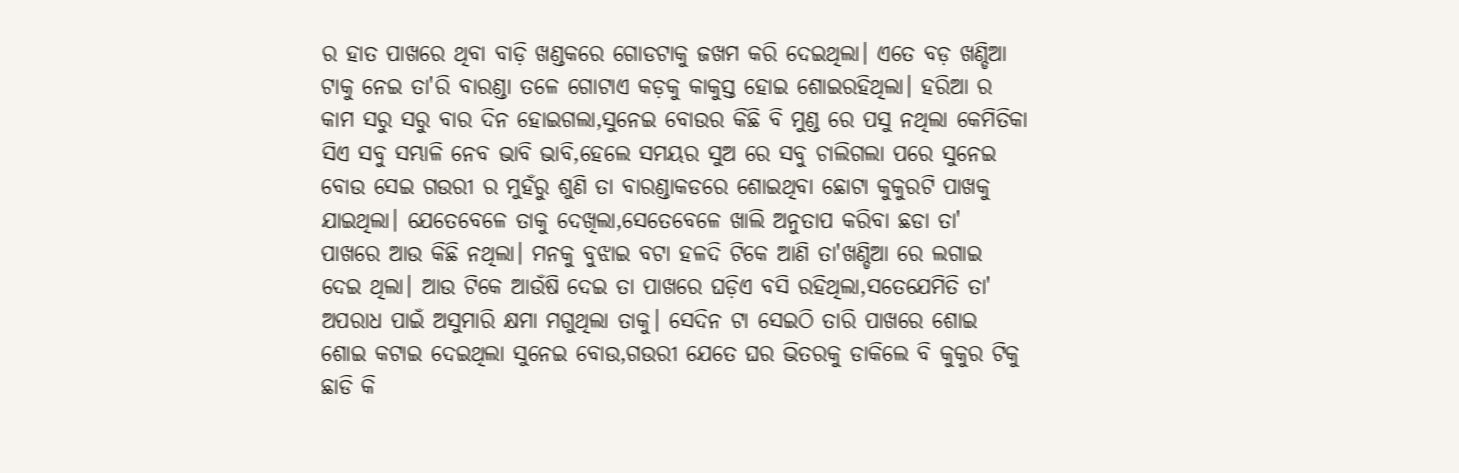ର ହାତ ପାଖରେ ଥିବା ବାଡ଼ି ଖଣ୍ଡକରେ ଗୋଡଟାକୁ ଜଖମ କରି ଦେଇଥିଲା। ଏତେ ବଡ଼ ଖଣ୍ଡିଆ ଟାକୁ ନେଇ ତା'ରି ବାରଣ୍ଡା ତଳେ ଗୋଟାଏ କଡ଼କୁ କାକୁସ୍ତ ହୋଇ ଶୋଇରହିଥିଲା। ହରିଆ ର କାମ ସରୁ ସରୁ ବାର ଦିନ ହୋଇଗଲା,ସୁନେଇ ବୋଉର କିଛି ବି ମୁଣ୍ଡ ରେ ପସୁ ନଥିଲା କେମିତିକା ସିଏ ସବୁ ସମ୍ଭାଳି ନେବ ଭାବି ଭାବି,ହେଲେ ସମୟର ସୁଅ ରେ ସବୁ ଚାଲିଗଲା ପରେ ସୁନେଇ ବୋଉ ସେଇ ଗଉରୀ ର ମୁହଁରୁ ଶୁଣି ତା ବାରଣ୍ଡାକଡରେ ଶୋଇଥିବା ଛୋଟା କୁକୁରଟି ପାଖକୁ ଯାଇଥିଲା। ଯେତେବେଳେ ତାକୁ ଦେଖିଲା,ସେତେବେଳେ ଖାଲି ଅନୁତାପ କରିବା ଛଡା ତା' ପାଖରେ ଆଉ କିଛି ନଥିଲା। ମନକୁ ବୁଝାଇ ବଟା ହଳଦି ଟିକେ ଆଣି ତା'ଖଣ୍ଡିଆ ରେ ଲଗାଇ ଦେଇ ଥିଲା। ଆଉ ଟିକେ ଆଉଁଷି ଦେଇ ତା ପାଖରେ ଘଡ଼ିଏ ବସି ରହିଥିଲା,ସତେଯେମିତି ତା' ଅପରାଧ ପାଇଁ ଅସୁମାରି କ୍ଷମା ମଗୁଥିଲା ତାକୁ। ସେଦିନ ଟା ସେଇଠି ତାରି ପାଖରେ ଶୋଇ ଶୋଇ କଟାଇ ଦେଇଥିଲା ସୁନେଇ ବୋଉ,ଗଉରୀ ଯେତେ ଘର ଭିତରକୁ ଡାକିଲେ ବି କୁକୁର ଟିକୁ ଛାଡି କି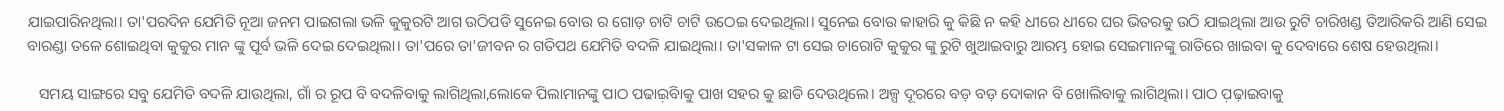ଯାଇପାରିନଥିଲା। ତା'ପରଦିନ ଯେମିତି ନୂଆ ଜନମ ପାଇଗଲା ଭଳି କୁକୁରଟି ଆଗ ଉଠିପଡି ସୁନେଇ ବୋଉ ର ଗୋଡ଼ ଚାଟି ଚାଟି ଉଠେଇ ଦେଇଥିଲା। ସୁନେଇ ବୋଉ କାହାରି କୁ କିଛି ନ କହି ଧୀରେ ଧୀରେ ଘର ଭିତରକୁ ଉଠି ଯାଇଥିଲା ଆଉ ରୁଟି ଚାରିଖଣ୍ଡ ତିଆରିକରି ଆଣି ସେଇ ବାରଣ୍ଡା ତଳେ ଶୋଇଥିବା କୁକୁର ମାନ ଙ୍କୁ ପୂର୍ବ ଭଳି ଦେଇ ଦେଇଥିଲା। ତା'ପରେ ତା'ଜୀବନ ର ଗତିପଥ ଯେମିତି ବଦଳି ଯାଇଥିଲା। ତା'ସକାଳ ଟା ସେଇ ଚାରୋଟି କୁକୁର ଙ୍କୁ ରୁଟି ଖୁଆଇବାରୁ ଆରମ୍ଭ ହୋଇ ସେଇମାନଙ୍କୁ ରାତିରେ ଖାଇବା କୁ ଦେବାରେ ଶେଷ ହେଉଥିଲା।

   ସମୟ ସାଙ୍ଗରେ ସବୁ ଯେମିତି ବଦଳି ଯାଉଥିଲା, ଗାଁ ର ରୂପ ବି ବଦଳିବାକୁ ଲାଗିଥିଲା,ଲୋକେ ପିଲାମାନଙ୍କୁ ପାଠ ପଢାଇ଼ିବାକୁ ପାଖ ସହର କୁ ଛାଡି ଦେଉଥିଲେ। ଅଳ୍ପ ଦୂରରେ ବଡ଼ ବଡ଼ ଦୋକାନ ବି ଖୋଲିବାକୁ ଲାଗିଥିଲା। ପାଠ ପ଼ଢ଼ାଇବାକୁ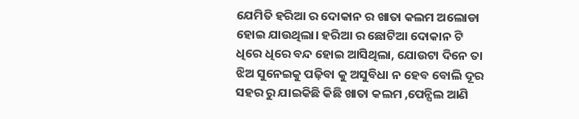ଯେମିତି ହରିଆ ର ଦୋକାନ ର ଖାତା କଲମ ଅଲୋଡା ହୋଇ ଯାଉଥିଲା। ହରିଆ ର ଛୋଟିଆ ଦୋକାନ ଟି ଧିରେ ଧିରେ ବନ୍ଦ ହୋଇ ଆସିଥିଲା, ଯୋଉଟା ଦିନେ ତା ଝିଅ ସୁନେଇକୁ ପଢ଼ିବା କୁ ଅସୁବିଧା ନ ହେବ ବୋଲି ଦୂର ସହର ରୁ ଯାଇକିଛି କିଛି ଖାତା କଲମ ,ପେନ୍ସିଲ ଆଣି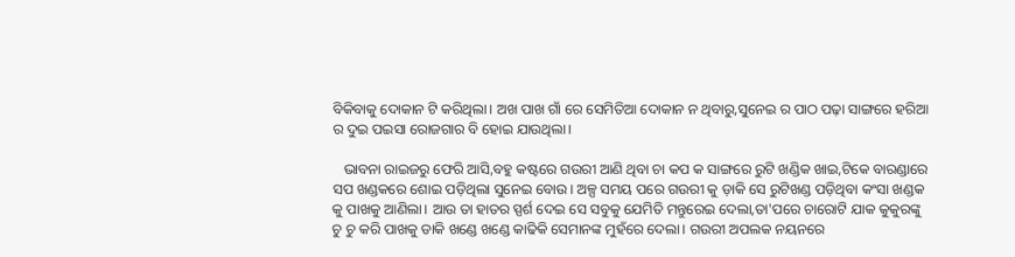ବିକିବାକୁ ଦୋକାନ ଟି କରିଥିଲା। ଅଖ ପାଖ ଗାଁ ରେ ସେମିତିଆ ଦୋକାନ ନ ଥିବାରୁ,ସୁନେଇ ର ପାଠ ପଢ଼ା ସାଙ୍ଗରେ ହରିଆ ର ଦୁଇ ପଇସା ରୋଜଗାର ବି ହୋଇ ଯାଉଥିଲା।

   ଭାବନା ରାଇଜରୁ ଫେରି ଆସି,ବହୁ କଷ୍ଟରେ ଗଉରୀ ଆଣି ଥିବା ଚା କପ କ ସାଙ୍ଗରେ ରୁଟି ଖଣ୍ଡିକ ଖାଇ,ଟିକେ ବାରଣ୍ଡାରେ ସପ ଖଣ୍ଡକରେ ଶୋଇ ପଡ଼ିଥିଲା ସୁନେଇ ବୋଉ। ଅଳ୍ପ ସମୟ ପରେ ଗଉରୀ କୁ ଡ଼ାକି ସେ ରୁଟିଖଣ୍ଡ ପଡ଼ିଥିବା କଂସା ଖଣ୍ଡକ କୁ ପାଖକୁ ଆଣିଲା। ଆଉ ତା ହାତର ସ୍ପର୍ଶ ଦେଇ ସେ ସବୁକୁ ଯେମିତି ମନ୍ତୁରେଇ ଦେଲା,ତା'ପରେ ଚାରୋଟି ଯାକ କୁକୁରଙ୍କୁ ଚୁ ଚୁ କରି ପାଖକୁ ଡାକି ଖଣ୍ଡେ ଖଣ୍ଡେ କାଢିକି ସେମାନଙ୍କ ମୁହଁରେ ଦେଲା। ଗଉରୀ ଅପଲକ ନୟନରେ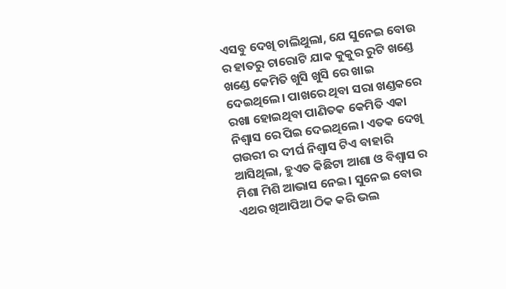ଏସବୁ ଦେଖି ଚାଲିଥୁଲା, ଯେ ସୁନେଇ ବୋଉ ର ହାତରୁ ଚାରୋଟି ଯାକ କୁକୁର ରୁଟି ଖଣ୍ଡେ ଖଣ୍ଡେ କେମିତି ଖୁସି ଖୁସି ରେ ଖାଇ ଦେଇଥିଲେ। ପାଖରେ ଥିବା ସରା ଖଣ୍ଡକରେ ରଖା ହୋଇଥିବା ପାଣିତକ କେମିତି ଏକା ନିଶ୍ୱାସ ରେ ପିଇ ଦେଇଥିଲେ। ଏତକ ଦେଖି ଗଉରୀ ର ଦୀର୍ଘ ନିଶ୍ଵାସ ଟିଏ ବାହାରି ଆସିଥିଲା, ହୁଏତ କିଛିଟା ଆଶା ଓ ବିଶ୍ୱାସ ର ମିଶା ମିଶି ଆଭାସ ନେଇ। ସୁନେଇ ବୋଉ ଏଥର ଖିଆପିଆ ଠିକ କରି ଭଲ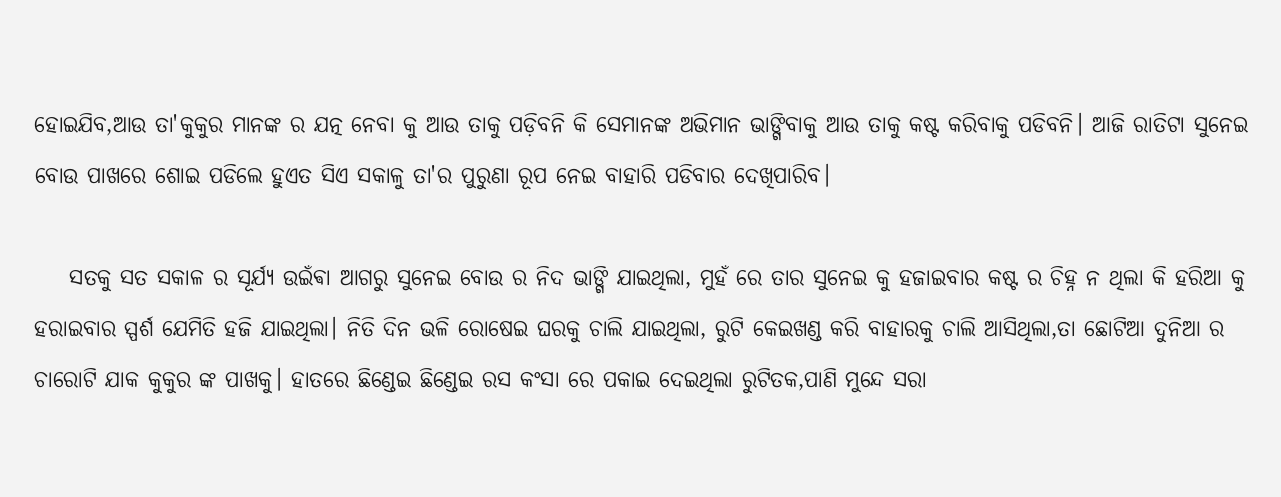ହୋଇଯିବ,ଆଉ ତା'କୁକୁର ମାନଙ୍କ ର ଯତ୍ନ ନେବା କୁ ଆଉ ତାକୁ ପଡ଼ିବନି କି ସେମାନଙ୍କ ଅଭିମାନ ଭାଙ୍ଗିବାକୁ ଆଉ ତାକୁ କଷ୍ଟ କରିବାକୁ ପଡିବନି। ଆଜି ରାତିଟା ସୁନେଇ ବୋଉ ପାଖରେ ଶୋଇ ପଡିଲେ ହୁଏତ ସିଏ ସକାଳୁ ତା'ର ପୁରୁଣା ରୂପ ନେଇ ବାହାରି ପଡିବାର ଦେଖିପାରିବ।

    ସତକୁ ସତ ସକାଳ ର ସୂର୍ଯ୍ୟ ଉଇଁଵା ଆଗରୁ ସୁନେଇ ବୋଉ ର ନିଦ ଭାଙ୍ଗି ଯାଇଥିଲା, ମୁହଁ ରେ ତାର ସୁନେଇ କୁ ହଜାଇବାର କଷ୍ଟ ର ଚିହ୍ନ ନ ଥିଲା କି ହରିଆ କୁ ହରାଇବାର ସ୍ପର୍ଶ ଯେମିତି ହଜି ଯାଇଥିଲା। ନିତି ଦିନ ଭଳି ରୋଷେଇ ଘରକୁ ଚାଲି ଯାଇଥିଲା, ରୁଟି କେଇଖଣ୍ଡ କରି ବାହାରକୁ ଚାଲି ଆସିଥିଲା,ତା ଛୋଟିଆ ଦୁନିଆ ର ଚାରୋଟି ଯାକ କୁକୁର ଙ୍କ ପାଖକୁ। ହାତରେ ଛିଣ୍ଡେଇ ଛିଣ୍ଡେଇ ରସ କଂସା ରେ ପକାଇ ଦେଇଥିଲା ରୁଟିତକ,ପାଣି ମୁନ୍ଦେ ସରା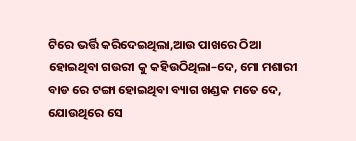ଟିରେ ଭର୍ତ୍ତି କରିଦେଇଥିଲା,ଆଉ ପାଖରେ ଠିଆ ହୋଇଥିବା ଗଉରୀ କୁ କହିଉଠିଥିଲା–ଦେ, ମୋ ମଶାରୀ ବାଡ ରେ ଟଙ୍ଗା ହୋଇଥିବା ବ୍ୟାଗ ଖଣ୍ଡକ ମତେ ଦେ, ଯୋଉଥିରେ ସେ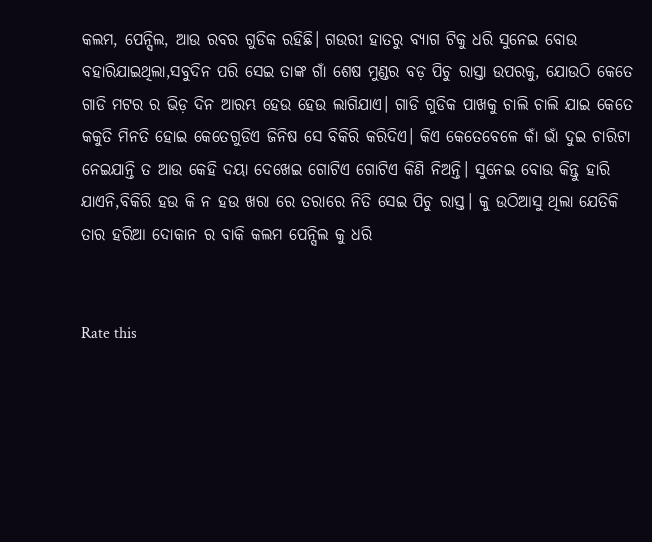କଲମ, ପେନ୍ସିଲ, ଆଉ ରବର ଗୁଡିକ ରହିଛି। ଗଉରୀ ହାତରୁ ବ୍ୟାଗ ଟିକୁ ଧରି ସୁନେଇ ବୋଉ ବହାରିଯାଇଥିଲା,ସବୁଦିନ ପରି ସେଇ ତାଙ୍କ ଗାଁ ଶେଷ ମୁଣ୍ଡର ବଡ଼ ପିଚୁ ରାସ୍ତା ଉପରକୁ, ଯୋଉଠି କେତେ ଗାଡି ମଟର ର ଭିଡ଼ ଦିନ ଆରମ୍ଭ ହେଉ ହେଉ ଲାଗିଯାଏ। ଗାଡି ଗୁଡିକ ପାଖକୁ ଚାଲି ଚାଲି ଯାଇ କେତେ କକୁତି ମିନତି ହୋଇ କେତେଗୁଡିଏ ଜିନିଷ ସେ ବିକିରି କରିଦିଏ। କିଏ କେତେବେଳେ କାଁ ଭାଁ ଦୁଇ ଚାରିଟା ନେଇଯାନ୍ତି ତ ଆଉ କେହି ଦୟା ଦେଖେଇ ଗୋଟିଏ ଗୋଟିଏ କିଣି ନିଅନ୍ତି। ସୁନେଇ ବୋଉ କିନ୍ତୁ ହାରି ଯାଏନି,ବିକିରି ହଉ କି ନ ହଉ ଖରା ରେ ତରାରେ ନିତି ସେଇ ପିଚୁ ରାସ୍ତ। କୁ ଉଠିଆସୁ ଥିଲା ଯେତିକି ତାର ହରିଆ ଦୋକାନ ର ବାକି କଲମ ପେନ୍ସିଲ କୁ ଧରି


Rate this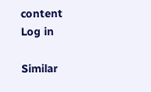content
Log in

Similar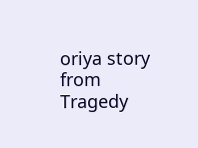oriya story from Tragedy